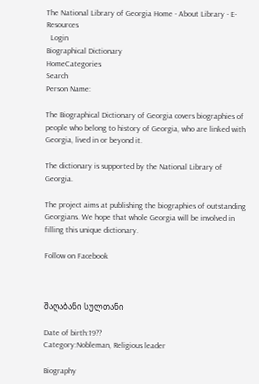The National Library of Georgia Home - About Library - E-Resources
  Login
Biographical Dictionary
HomeCategories
Search
Person Name:

The Biographical Dictionary of Georgia covers biographies of people who belong to history of Georgia, who are linked with Georgia, lived in or beyond it.

The dictionary is supported by the National Library of Georgia.

The project aims at publishing the biographies of outstanding Georgians. We hope that whole Georgia will be involved in filling this unique dictionary.

Follow on Facebook



შაღაბანი სულთანი

Date of birth:19??
Category:Nobleman, Religious leader

Biography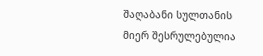შაღაბანი სულთანის მიერ შესრულებულია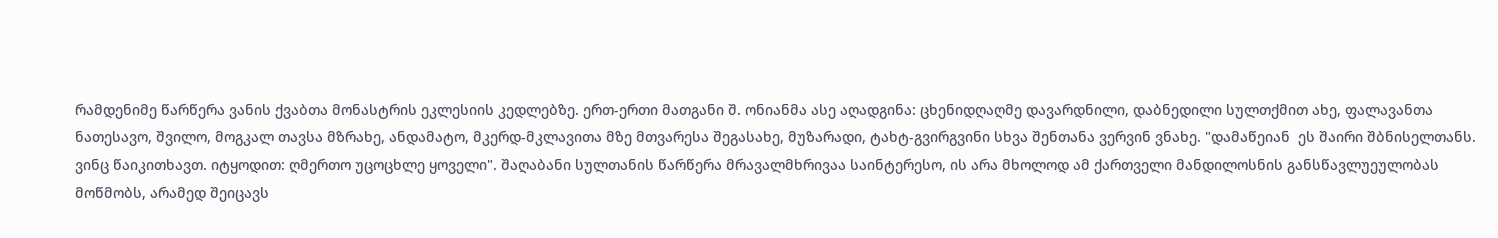რამდენიმე წარწერა ვანის ქვაბთა მონასტრის ეკლესიის კედლებზე. ერთ-ერთი მათგანი შ. ონიანმა ასე აღადგინა: ცხენიდღაღმე დავარდნილი, დაბნედილი სულთქმით ახე, ფალავანთა ნათესავო, შვილო, მოგკალ თავსა მზრახე, ანდამატო, მკერდ-მკლავითა მზე მთვარესა შეგასახე, მუზარადი, ტახტ-გვირგვინი სხვა შენთანა ვერვინ ვნახე. "დამაწეიან  ეს შაირი შბნისელთანს. ვინც წაიკითხავთ. იტყოდით: ღმერთო უცოცხლე ყოველი". შაღაბანი სულთანის წარწერა მრავალმხრივაა საინტერესო, ის არა მხოლოდ ამ ქართველი მანდილოსნის განსწავლუეულობას მოწმობს, არამედ შეიცავს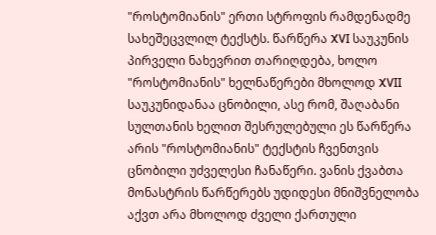"როსტომიანის" ერთი სტროფის რამდენადმე სახეშეცვლილ ტექსტს. წარწერა XVI საუკუნის პირველი ნახევრით თარიღდება, ხოლო "როსტომიანის" ხელნაწერები მხოლოდ XVII საუკუნიდანაა ცნობილი, ასე რომ, შაღაბანი სულთანის ხელით შესრულებული ეს წარწერა არის "როსტომიანის" ტექსტის ჩვენთვის ცნობილი უძველესი ჩანაწერი. ვანის ქვაბთა მონასტრის წარწერებს უდიდესი მნიშვნელობა აქვთ არა მხოლოდ ძველი ქართული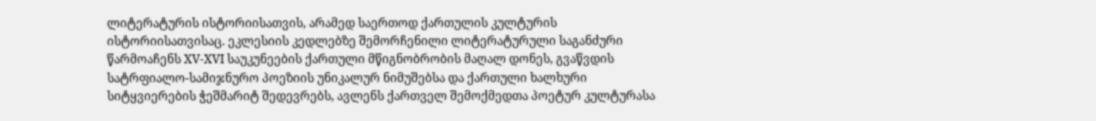ლიტერატურის ისტორიისათვის, არამედ საერთოდ ქართულის კულტურის ისტორიისათვისაც. ეკლესიის კედლებზე შემორჩენილი ლიტერატურული საგანძური წარმოაჩენს XV-XVI საუკუნეების ქართული მწიგნობრობის მაღალ დონეს, გვაწვდის სატრფიალო-სამიჯნურო პოეზიის უნიკალურ ნიმუშებსა და ქართული ხალხური სიტყვიერების ჭეშმარიტ შედევრებს, ავლენს ქართველ შემოქმედთა პოეტურ კულტურასა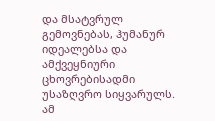და მსატვრულ გემოვნებას, ჰუმანურ იდეალებსა და ამქვეყნიური ცხოვრებისადმი უსაზღვრო სიყვარულს. ამ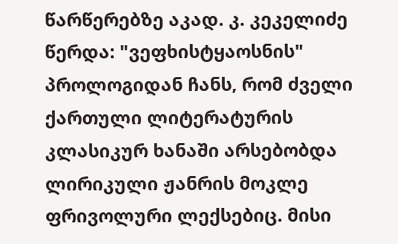წარწერებზე აკად. კ. კეკელიძე წერდა: "ვეფხისტყაოსნის" პროლოგიდან ჩანს, რომ ძველი ქართული ლიტერატურის კლასიკურ ხანაში არსებობდა ლირიკული ჟანრის მოკლე ფრივოლური ლექსებიც. მისი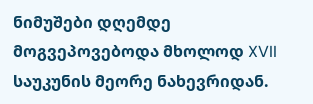ნიმუშები დღემდე მოგვეპოვებოდა მხოლოდ XVII საუკუნის მეორე ნახევრიდან.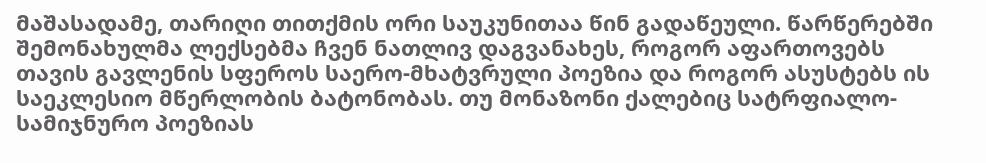მაშასადამე, თარიღი თითქმის ორი საუკუნითაა წინ გადაწეული. წარწერებში შემონახულმა ლექსებმა ჩვენ ნათლივ დაგვანახეს, როგორ აფართოვებს თავის გავლენის სფეროს საერო-მხატვრული პოეზია და როგორ ასუსტებს ის საეკლესიო მწერლობის ბატონობას. თუ მონაზონი ქალებიც სატრფიალო-სამიჯნურო პოეზიას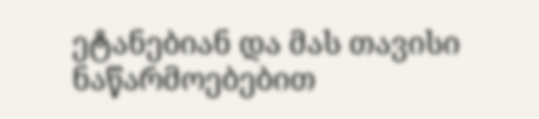ეტანებიან და მას თავისი ნაწარმოებებით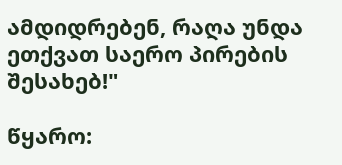ამდიდრებენ, რაღა უნდა ეთქვათ საერო პირების შესახებ!"

წყარო: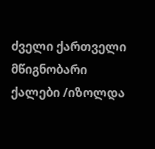ძველი ქართველი მწიგნობარი ქალები /იზოლდა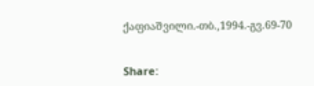ქაფიაშვილი.-თბ.,1994.-გვ.69-70


Share: